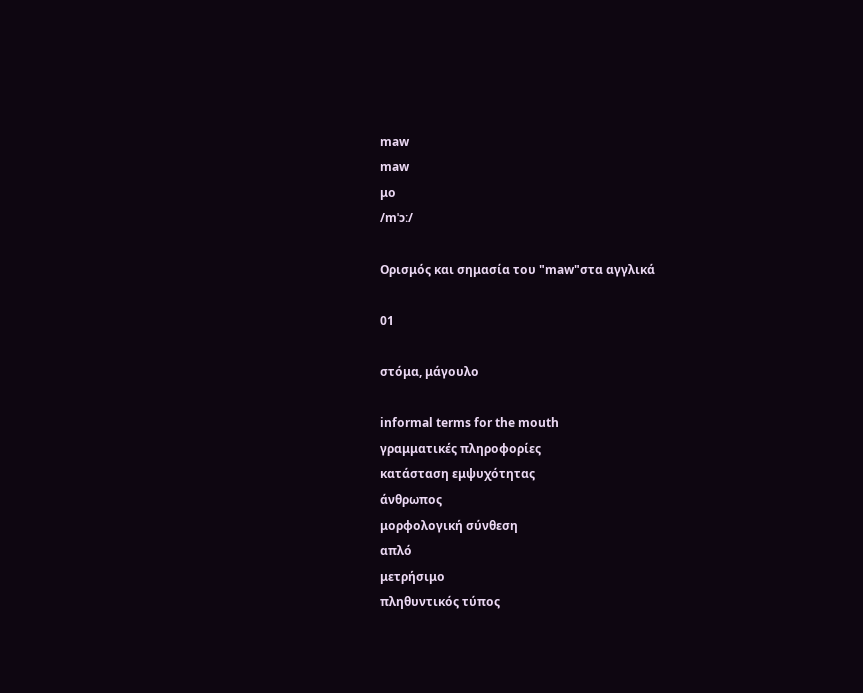maw
maw
μο
/mˈɔː/

Ορισμός και σημασία του "maw"στα αγγλικά

01

στόμα, μάγουλο

informal terms for the mouth
γραμματικές πληροφορίες
κατάσταση εμψυχότητας
άνθρωπος
μορφολογική σύνθεση
απλό
μετρήσιμο
πληθυντικός τύπος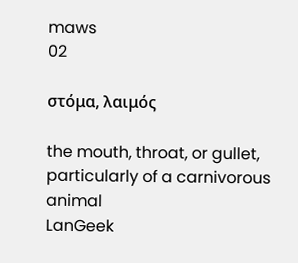maws
02

στόμα, λαιμός

the mouth, throat, or gullet, particularly of a carnivorous animal
LanGeek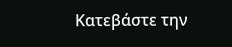Κατεβάστε την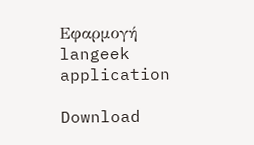Εφαρμογή
langeek application

Download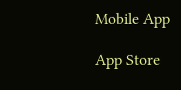Mobile App

App Store